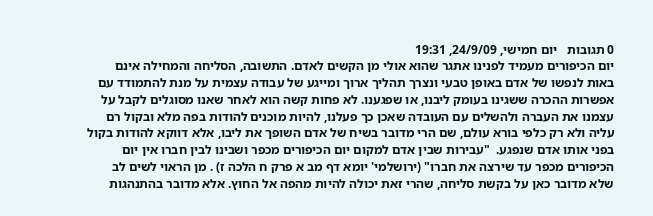0 תגובות   יום חמישי, 24/9/09, 19:31
יום הכיפורים מעמיד לפנינו אתגר שהוא אולי מן הקשים לאדם. התשובה, הסליחה והמחילה אינם באות לנפשו של אדם באופן טבעי ונצרך תהליך ארוך ומייגע של עבודה עצמית על מנת להתמודד עם אפשרות ההכרה ששגינו בעומק ליבנו, או שפגענו. לא פחות קשה הוא לאחר שאנו מסוגלים לקבל על עצמנו את העברה ולהשלים עם העובדה שאכן כך פעלנו, להיות מוכנים להודות בפה מלא ובקול רם עליה ולא רק כלפי בורא עולם, שם הרי מדובר בשיח של אדם השופך את ליבו, אלא דווקא להודות בקול בפני אותו אדם שנפגע.  "עבירות שבין אדם למקום יום הכיפורים מכפר ושבינו לבין חברו אין יום הכיפורים מכפר עד שירצה את חברו" (ירושלמי' יומא דף מב א פרק ח הלכה ז) . מן הראוי לשים לב שלא מדובר כאן על בקשת סליחה, שהרי זאת יכולה להיות מהפה אל החוץ. אלא מדובר בהתנהגות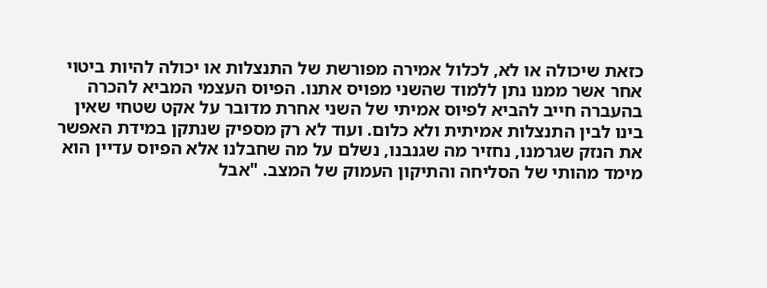כזאת שיכולה או לא, לכלול אמירה מפורשת של התנצלות או יכולה להיות ביטוי אחר אשר ממנו נתן ללמוד שהשני מפויס אתנו. הפיוס העצמי המביא להכרה בהעברה חייב להביא לפיוס אמיתי של השני אחרת מדובר על אקט שטחי שאין בינו לבין התנצלות אמיתית ולא כלום. ועוד לא רק מספיק שנתקן במידת האפשר את הנזק שגרמנו, נחזיר מה שגנבנו, נשלם על מה שחבלנו אלא הפיוס עדיין הוא מימד מהותי של הסליחה והתיקון העמוק של המצב. "אבל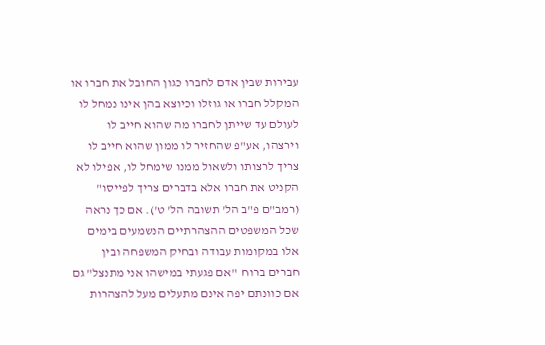עבירות שבין אדם לחברו כגון החובל את חברו או המקלל חברו או גוזלו וכיוצא בהן אינו נמחל לו לעולם עד שייתן לחברו מה שהוא חייב לו וירצהו, אע"פ שהחזיר לו ממון שהוא חייב לו צריך לרצותו ולשאול ממנו שימחל לו, אפילו לא הקניט את חברו אלא בדברים צריך לפייסו" (רמב"ם פ"ב הל' תשובה הל' ט'). אם כך נראה שכל המשפטים ההצהרתיים הנשמעים בימים אלו במקומות עבודה ובחיק המשפחה ובין חברים ברוח  "אם פגעתי במישהו אני מתנצל" גם אם כוונתם יפה אינם מתעלים מעל להצהרות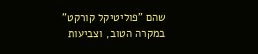שהם "פוליטיקל קורקט" במקרה הטוב, וצביעות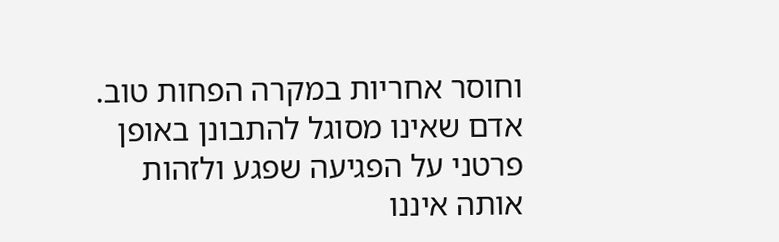וחוסר אחריות במקרה הפחות טוב. אדם שאינו מסוגל להתבונן באופן פרטני על הפגיעה שפגע ולזהות אותה איננו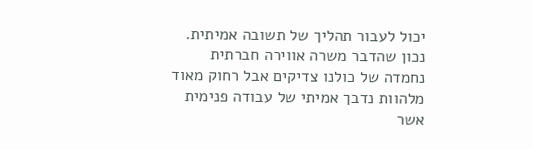יכול לעבור תהליך של תשובה אמיתית. נכון שהדבר משרה אווירה חברתית נחמדה של כולנו צדיקים אבל רחוק מאוד מלהוות נדבך אמיתי של עבודה פנימית אשר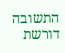התשובה דורשת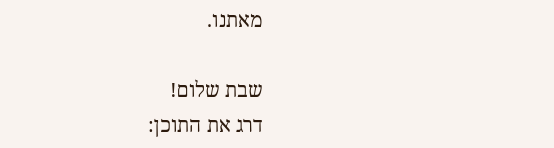מאתנו.

שבת שלום!
דרג את התוכן: